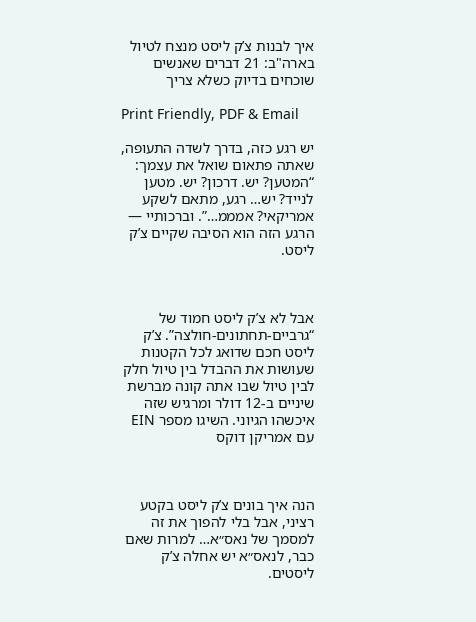איך לבנות צ’ק ליסט מנצח לטיול בארה"ב: 21 דברים שאנשים שוכחים בדיוק כשלא צריך

Print Friendly, PDF & Email

יש רגע כזה, בדרך לשדה התעופה, שאתה פתאום שואל את עצמך: “המטען? יש. דרכון? יש. מטען לנייד? יש… רגע, מתאם לשקע אמריקאי? אמממ…”. וברכותיי — הרגע הזה הוא הסיבה שקיים צ’ק ליסט.



אבל לא צ’ק ליסט חמוד של “גרביים-תחתונים-חולצה”. צ’ק ליסט חכם שדואג לכל הקטנות שעושות את ההבדל בין טיול חלק לבין טיול שבו אתה קונה מברשת שיניים ב-12 דולר ומרגיש שזה איכשהו הגיוני. השיגו מספר EIN עם אמריקן דוקס



הנה איך בונים צ’ק ליסט בקטע רציני, אבל בלי להפוך את זה למסמך של נאס״א… למרות שאם כבר, לנאס״א יש אחלה צ’ק ליסטים.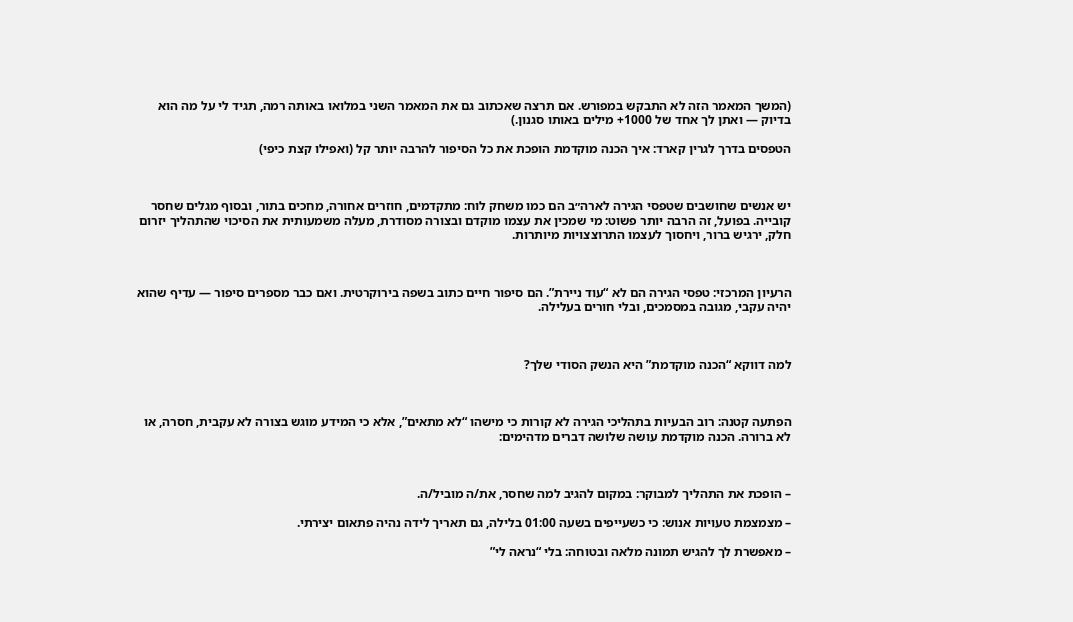(המשך המאמר הזה לא התבקש במפורש. אם תרצה שאכתוב גם את המאמר השני במלואו באותה רמה, תגיד לי על מה הוא בדיוק — ואתן לך אחד של 1000+ מילים באותו סגנון.)

הטפסים בדרך לגרין קארד: איך הכנה מוקדמת הופכת את כל הסיפור להרבה יותר קל (ואפילו קצת כיפי)



יש אנשים שחושבים שטפסי הגירה לארה״ב הם כמו משחק לוח: מתקדמים, חוזרים אחורה, מחכים בתור, ובסוף מגלים שחסר קובייה. בפועל, זה הרבה יותר פשוט: מי שמכין את עצמו מוקדם ובצורה מסודרת, מעלה משמעותית את הסיכוי שהתהליך יזרום חלק, ירגיש ברור, ויחסוך לעצמו התרוצצויות מיותרות.



הרעיון המרכזי: טפסי הגירה הם לא “עוד ניירת”. הם סיפור חיים כתוב בשפה בירוקרטית. ואם כבר מספרים סיפור — עדיף שהוא יהיה עקבי, מגובה במסמכים, ובלי חורים בעלילה.



למה דווקא “הכנה מוקדמת” היא הנשק הסודי שלך?



הפתעה קטנה: רוב הבעיות בתהליכי הגירה לא קורות כי מישהו “לא מתאים”, אלא כי המידע מוגש בצורה לא עקבית, חסרה, או לא ברורה. הכנה מוקדמת עושה שלושה דברים מדהימים:



– הופכת את התהליך למבוקר: במקום להגיב למה שחסר, את/ה מוביל/ה.

– מצמצמת טעויות אנוש: כי כשעייפים בשעה 01:00 בלילה, גם תאריך לידה נהיה פתאום יצירתי.

– מאפשרת לך להגיש תמונה מלאה ובטוחה: בלי “נראה לי”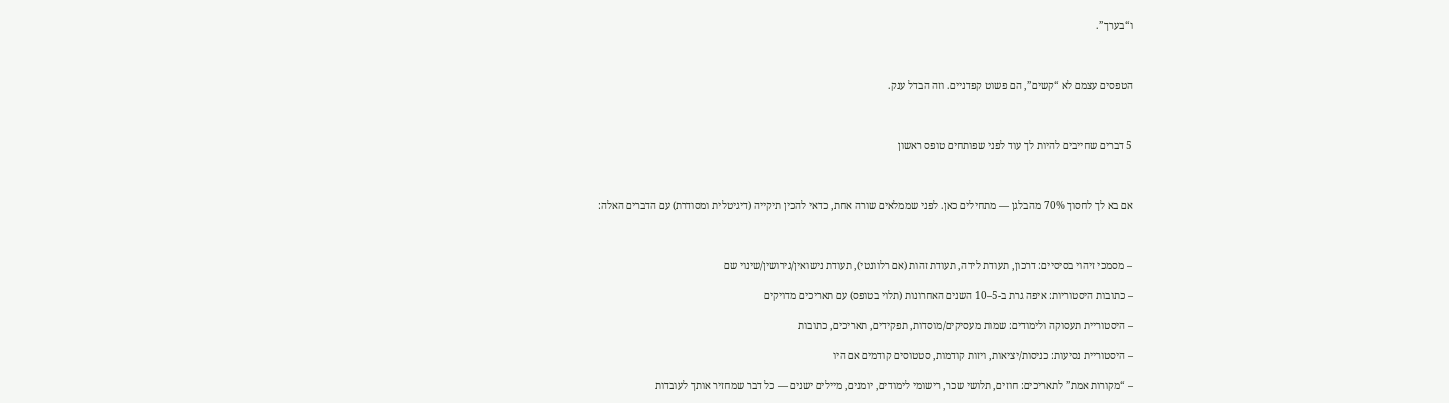ו“בערך”.



הטפסים עצמם לא “קשים”, הם פשוט קפדניים. וזה הבדל ענק.



5 דברים שחייבים להיות לך עוד לפני שפותחים טופס ראשון



אם בא לך לחסוך 70% מהבלגן — מתחילים כאן. לפני שממלאים שורה אחת, כדאי להכין תיקייה (דיגיטלית ומסודרת) עם הדברים האלה:



– מסמכי זיהוי בסיסיים: דרכון, תעודת לידה, תעודת זהות (אם רלוונטי), תעודת נישואין/גירושין/שינוי שם

– כתובות היסטוריות: איפה גרת ב-5–10 השנים האחרונות (תלוי בטופס) עם תאריכים מדויקים

– היסטוריית תעסוקה ולימודים: שמות מעסיקים/מוסדות, תפקידים, תאריכים, כתובות

– היסטוריית נסיעות: כניסות/יציאות, ויזות קודמות, סטטוסים קודמים אם היו

– “מקורות אמת” לתאריכים: חוזים, תלושי שכר, רישומי לימודים, יומנים, מיילים ישנים — כל דבר שמחזיר אותך לעובדות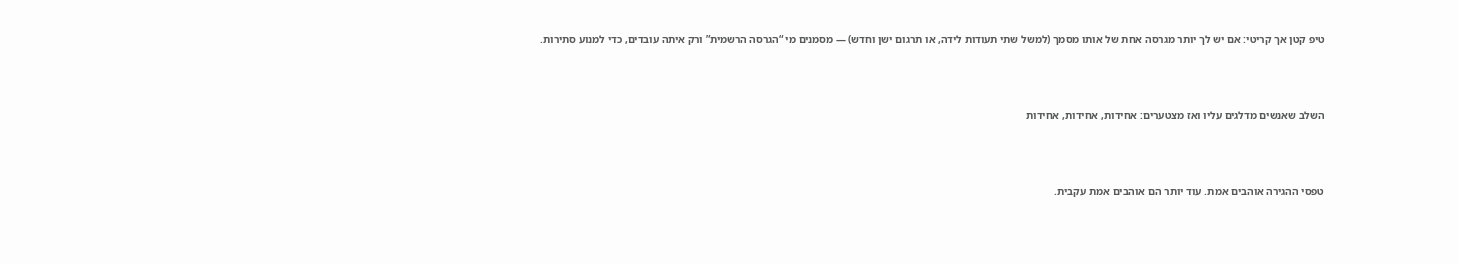טיפ קטן אך קריטי: אם יש לך יותר מגרסה אחת של אותו מסמך (למשל שתי תעודות לידה, או תרגום ישן וחדש) — מסמנים מי “הגרסה הרשמית” ורק איתה עובדים, כדי למנוע סתירות.



השלב שאנשים מדלגים עליו ואז מצטערים: אחידות, אחידות, אחידות



טפסי ההגירה אוהבים אמת. עוד יותר הם אוהבים אמת עקבית.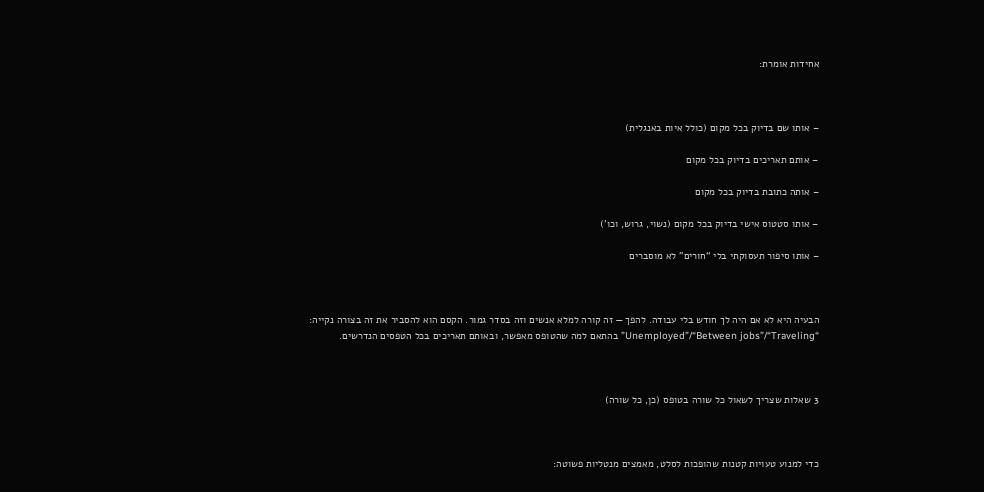אחידות אומרת:



– אותו שם בדיוק בכל מקום (כולל איות באנגלית)

– אותם תאריכים בדיוק בכל מקום

– אותה כתובת בדיוק בכל מקום

– אותו סטטוס אישי בדיוק בכל מקום (נשוי, גרוש, וכו’)

– אותו סיפור תעסוקתי בלי “חורים” לא מוסברים



הבעיה היא לא אם היה לך חודש בלי עבודה. להפך — זה קורה למלא אנשים וזה בסדר גמור. הקסם הוא להסביר את זה בצורה נקייה: “Unemployed”/“Between jobs”/“Traveling” בהתאם למה שהטופס מאפשר, ובאותם תאריכים בכל הטפסים הנדרשים.



3 שאלות שצריך לשאול כל שורה בטופס (כן, כל שורה)



כדי למנוע טעויות קטנות שהופכות לסלט, מאמצים מנטליות פשוטה: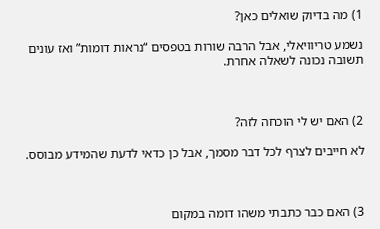1) מה בדיוק שואלים כאן?

נשמע טריוויאלי, אבל הרבה שורות בטפסים “נראות דומות” ואז עונים תשובה נכונה לשאלה אחרת.



2) האם יש לי הוכחה לזה?

לא חייבים לצרף לכל דבר מסמך, אבל כן כדאי לדעת שהמידע מבוסס.



3) האם כבר כתבתי משהו דומה במקום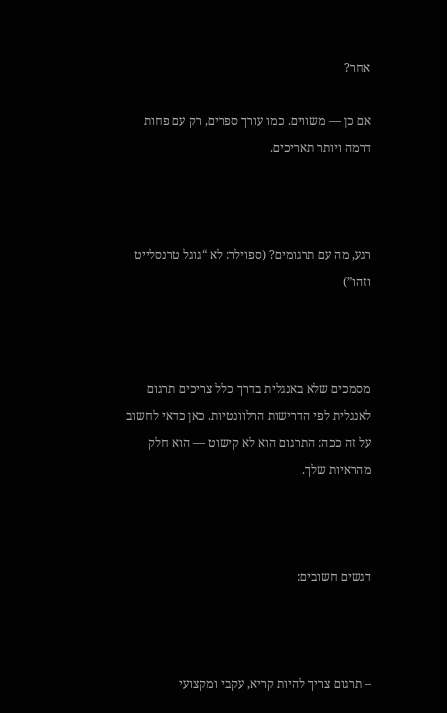אחר?

אם כן — משווים. כמו עורך ספרים, רק עם פחות דרמה ויותר תאריכים.



רגע, מה עם תרגומים? (ספוילר: לא “גוגל טרנסלייט וזהו”)



מסמכים שלא באנגלית בדרך כלל צריכים תרגום לאנגלית לפי הדרישות הרלוונטיות. כאן כדאי לחשוב על זה ככה: התרגום הוא לא קישוט — הוא חלק מהראיות שלך.



דגשים חשובים:



– תרגום צריך להיות קריא, עקבי ומקצועי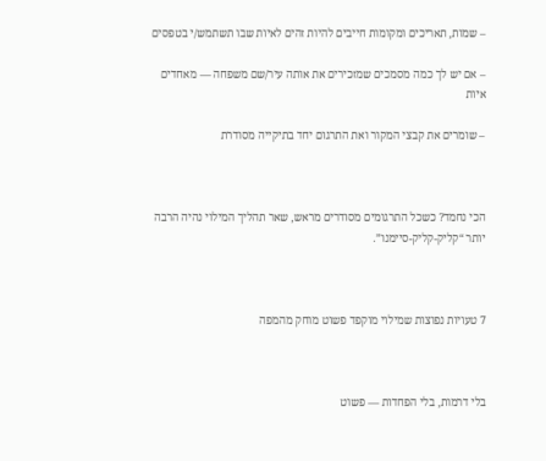– שמות, תאריכים ומקומות חייבים להיות זהים לאיות שבו תשתמש/י בטפסים

– אם יש לך כמה מסמכים שמזכירים את אותה עיר/שם משפחה — מאחדים איות

– שומרים את קבצי המקור ואת התרגום יחד בתיקייה מסודרת



הכי נחמד? כשכל התרגומים מסודרים מראש, שאר תהליך המילוי נהיה הרבה יותר “קליק-קליק-סיימנו”.



7 טעויות נפוצות שמילוי מוקפד פשוט מוחק מהמפה



בלי דרמות, בלי הפחדות — פשוט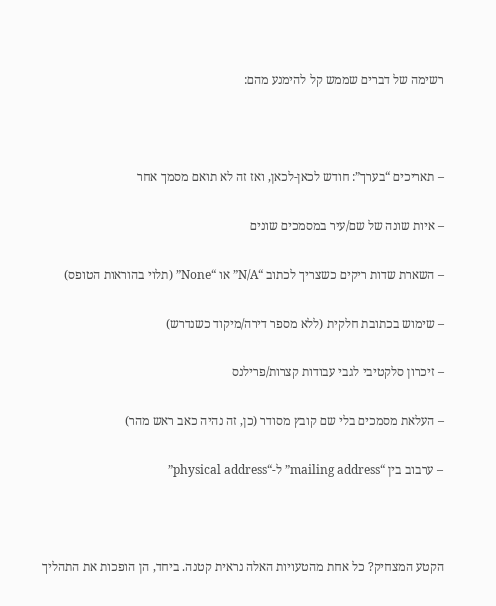רשימה של דברים שממש קל להימנע מהם:



– תאריכים “בערך”: חודש לכאן-לכאן, ואז זה לא תואם מסמך אחר

– איות שונה של שם/עיר במסמכים שונים

– השארת שדות ריקים כשצריך לכתוב “N/A” או “None” (תלוי בהוראות הטופס)

– שימוש בכתובת חלקית (ללא מספר דירה/מיקוד כשנדרש)

– זיכרון סלקטיבי לגבי עבודות קצרות/פרילנס

– העלאת מסמכים בלי שם קובץ מסודר (כן, זה נהיה כאב ראש מהר)

– ערבוב בין “mailing address” ל-“physical address”



הקטע המצחיק? כל אחת מהטעויות האלה נראית קטנה. ביחד, הן הופכות את התהליך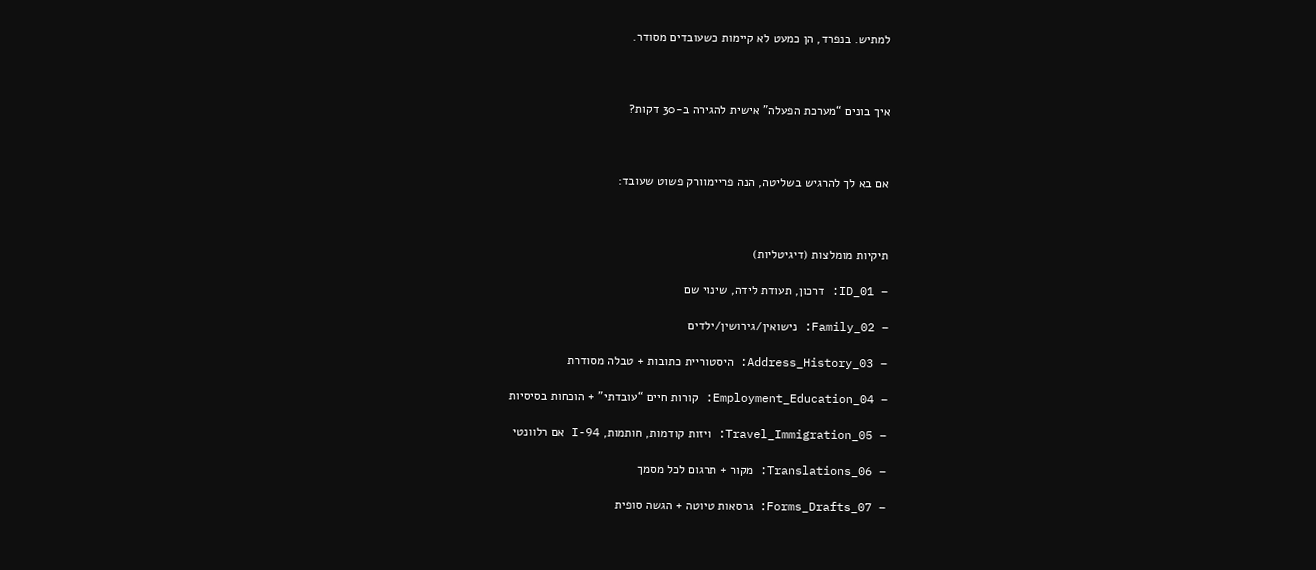למתיש. בנפרד, הן כמעט לא קיימות כשעובדים מסודר.



איך בונים “מערכת הפעלה” אישית להגירה ב-30 דקות?



אם בא לך להרגיש בשליטה, הנה פריימוורק פשוט שעובד:



תיקיות מומלצות (דיגיטליות)

– 01_ID: דרכון, תעודת לידה, שינוי שם

– 02_Family: נישואין/גירושין/ילדים

– 03_Address_History: היסטוריית כתובות + טבלה מסודרת

– 04_Employment_Education: קורות חיים “עובדתי” + הוכחות בסיסיות

– 05_Travel_Immigration: ויזות קודמות, חותמות, I-94 אם רלוונטי

– 06_Translations: מקור + תרגום לכל מסמך

– 07_Forms_Drafts: גרסאות טיוטה + הגשה סופית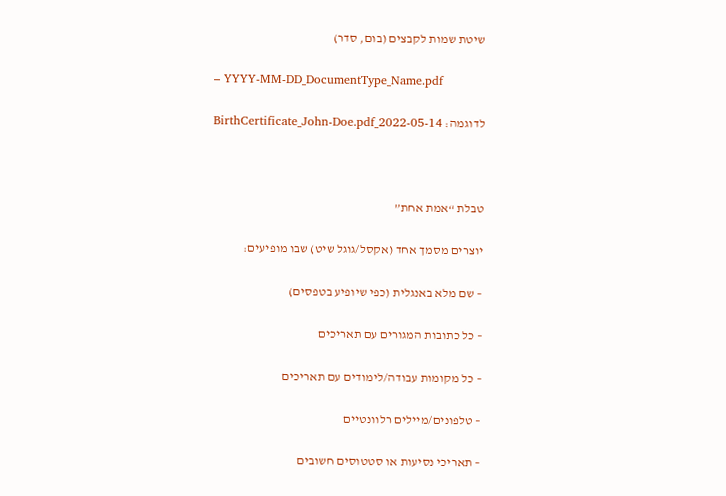שיטת שמות לקבצים (בום, סדר)

– YYYY-MM-DD_DocumentType_Name.pdf

לדוגמה: 2022-05-14_BirthCertificate_John-Doe.pdf



טבלת “אמת אחת”

יוצרים מסמך אחד (אקסל/גוגל שיט) שבו מופיעים:

– שם מלא באנגלית (כפי שיופיע בטפסים)

– כל כתובות המגורים עם תאריכים

– כל מקומות עבודה/לימודים עם תאריכים

– טלפונים/מיילים רלוונטיים

– תאריכי נסיעות או סטטוסים חשובים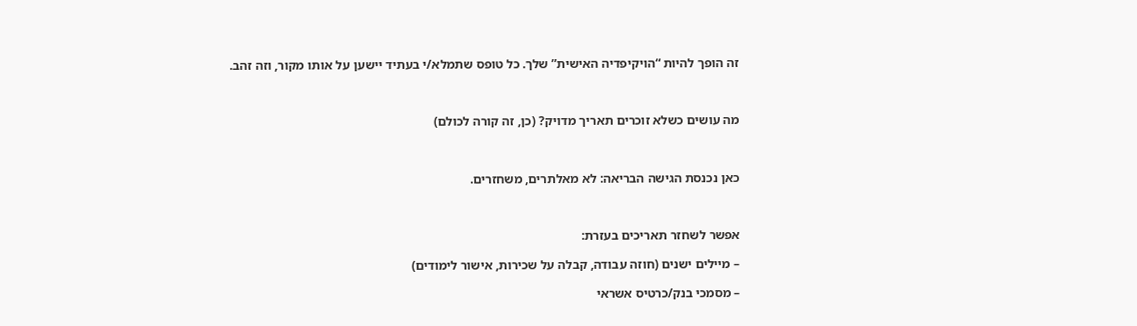זה הופך להיות “הויקיפדיה האישית” שלך. כל טופס שתמלא/י בעתיד יישען על אותו מקור, וזה זהב.



מה עושים כשלא זוכרים תאריך מדויק? (כן, זה קורה לכולם)



כאן נכנסת הגישה הבריאה: לא מאלתרים, משחזרים.



אפשר לשחזר תאריכים בעזרת:

– מיילים ישנים (חוזה עבודה, קבלה על שכירות, אישור לימודים)

– מסמכי בנק/כרטיס אשראי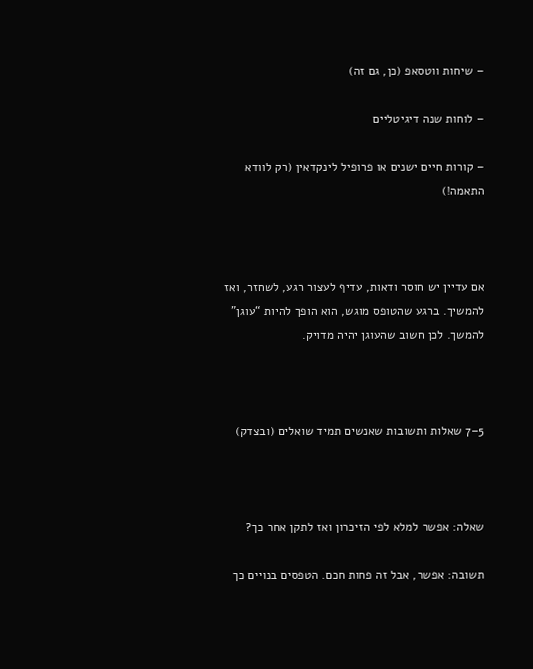– שיחות ווטסאפ (כן, גם זה)

– לוחות שנה דיגיטליים

– קורות חיים ישנים או פרופיל לינקדאין (רק לוודא התאמה!)



אם עדיין יש חוסר ודאות, עדיף לעצור רגע, לשחזר, ואז להמשיך. ברגע שהטופס מוגש, הוא הופך להיות “עוגן” להמשך. לכן חשוב שהעוגן יהיה מדויק.



5–7 שאלות ותשובות שאנשים תמיד שואלים (ובצדק)



שאלה: אפשר למלא לפי הזיכרון ואז לתקן אחר כך?

תשובה: אפשר, אבל זה פחות חכם. הטפסים בנויים כך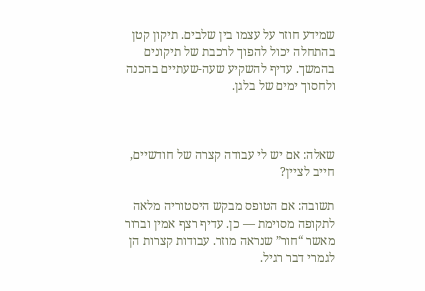שמידע חוזר על עצמו בין שלבים. תיקון קטן בהתחלה יכול להפוך לרכבת של תיקונים בהמשך. עדיף להשקיע שעה-שעתיים בהכנה ולחסוך ימים של בלגן.



שאלה: אם יש לי עבודה קצרה של חודשיים, חייב לציין?

תשובה: אם הטופס מבקש היסטוריה מלאה לתקופה מסוימת — כן. עדיף רצף אמין וברור מאשר “חור” שנראה מוזר. עבודות קצרות הן לגמרי דבר רגיל.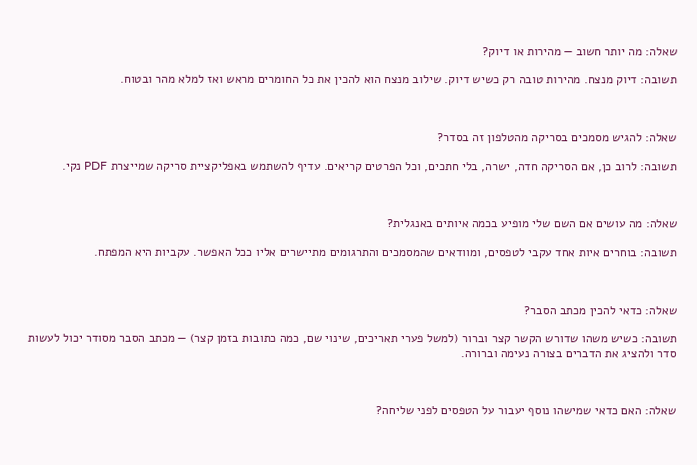שאלה: מה יותר חשוב — מהירות או דיוק?

תשובה: דיוק מנצח. מהירות טובה רק כשיש דיוק. שילוב מנצח הוא להכין את כל החומרים מראש ואז למלא מהר ובטוח.



שאלה: להגיש מסמכים בסריקה מהטלפון זה בסדר?

תשובה: לרוב כן, אם הסריקה חדה, ישרה, בלי חתכים, וכל הפרטים קריאים. עדיף להשתמש באפליקציית סריקה שמייצרת PDF נקי.



שאלה: מה עושים אם השם שלי מופיע בכמה איותים באנגלית?

תשובה: בוחרים איות אחד עקבי לטפסים, ומוודאים שהמסמכים והתרגומים מתיישרים אליו ככל האפשר. עקביות היא המפתח.



שאלה: כדאי להכין מכתב הסבר?

תשובה: כשיש משהו שדורש הקשר קצר וברור (למשל פערי תאריכים, שינוי שם, כמה כתובות בזמן קצר) — מכתב הסבר מסודר יכול לעשות סדר ולהציג את הדברים בצורה נעימה וברורה.



שאלה: האם כדאי שמישהו נוסף יעבור על הטפסים לפני שליחה?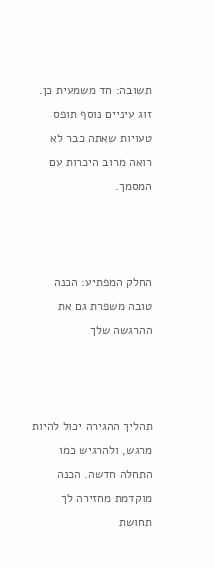תשובה: חד משמעית כן. זוג עיניים נוסף תופס טעויות שאתה כבר לא רואה מרוב היכרות עם המסמך.



החלק המפתיע: הכנה טובה משפרת גם את ההרגשה שלך



תהליך ההגירה יכול להיות מרגש, ולהרגיש כמו התחלה חדשה. הכנה מוקדמת מחזירה לך תחושת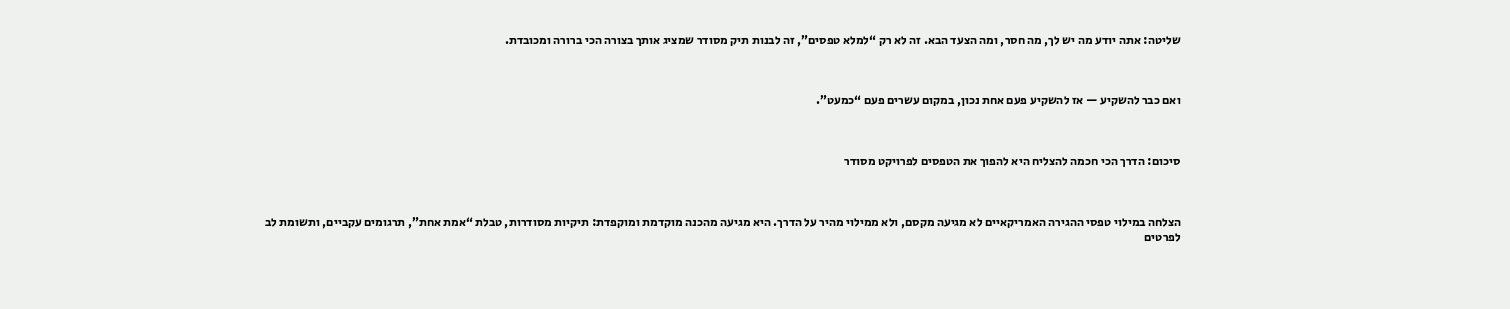שליטה: אתה יודע מה יש לך, מה חסר, ומה הצעד הבא. זה לא רק “למלא טפסים”, זה לבנות תיק מסודר שמציג אותך בצורה הכי ברורה ומכובדת.



ואם כבר להשקיע — אז להשקיע פעם אחת נכון, במקום עשרים פעם “כמעט”.



סיכום: הדרך הכי חכמה להצליח היא להפוך את הטפסים לפרויקט מסודר



הצלחה במילוי טפסי ההגירה האמריקאיים לא מגיעה מקסם, ולא ממילוי מהיר על הדרך. היא מגיעה מהכנה מוקדמת ומוקפדת: תיקיות מסודרות, טבלת “אמת אחת”, תרגומים עקביים, ותשומת לב לפרטים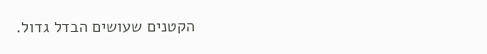הקטנים שעושים הבדל גדול.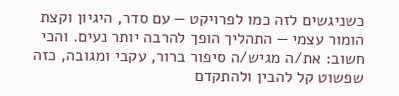כשניגשים לזה כמו לפרויקט — עם סדר, היגיון וקצת הומור עצמי — התהליך הופך להרבה יותר נעים. והכי חשוב: את/ה מגיש/ה סיפור ברור, עקבי ומגובה, כזה שפשוט קל להבין ולהתקדם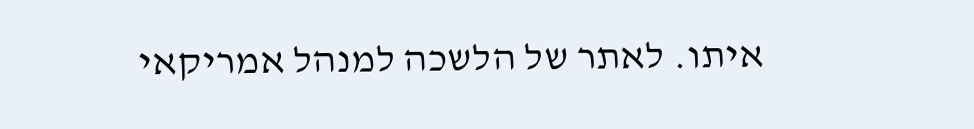איתו. לאתר של הלשכה למנהל אמריקאי